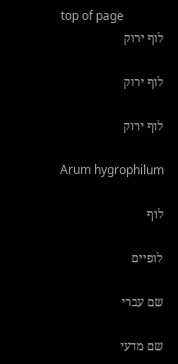top of page
לוף ירוק

לוף ירוק

לוף ירוק

Arum hygrophilum

לוף

לופיים

שם עברי

שם מדעי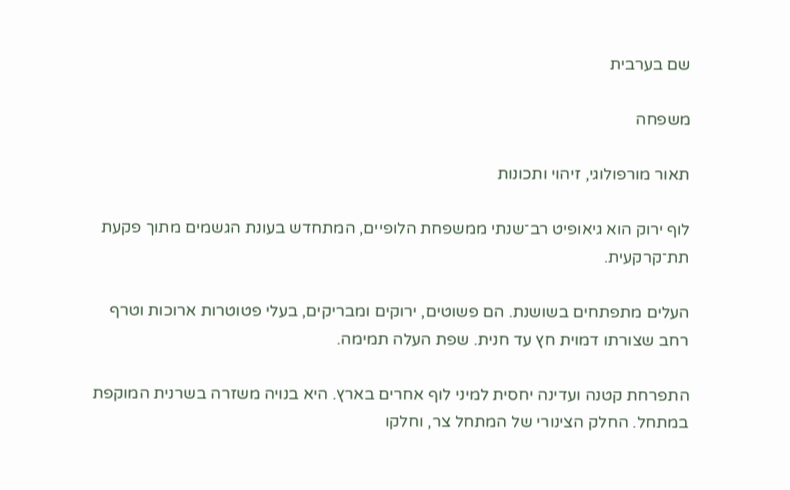שם בערבית

משפחה

תאור מורפולוגי, זיהוי ותכונות

לוף ירוק הוא גיאופיט רב־שנתי ממשפחת הלופיים, המתחדש בעונת הגשמים מתוך פקעת תת־קרקעית.

העלים מתפתחים בשושנת. הם פשוטים, ירוקים ומבריקים, בעלי פטוטרות ארוכות וטרף רחב שצורתו דמוית חץ עד חנית. שפת העלה תמימה.

התפרחת קטנה ועדינה יחסית למיני לוף אחרים בארץ. היא בנויה משזרה בשרנית המוקפת במתחל. החלק הצינורי של המתחל צר, וחלקו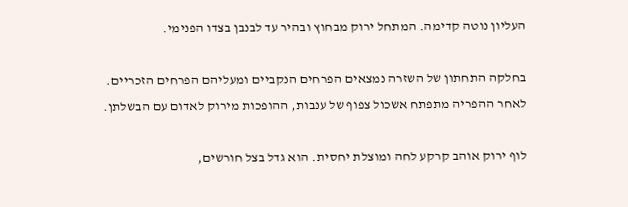העליון נוטה קדימה. המתחל ירוק מבחוץ ובהיר עד לבנבן בצדו הפנימי.

בחלקה התחתון של השזרה נמצאים הפרחים הנקביים ומעליהם הפרחים הזכריים. לאחר ההפריה מתפתח אשכול צפוף של ענבות, ההופכות מירוק לאדום עם הבשלתן.

לוף ירוק אוהב קרקע לחה ומוצלת יחסית. הוא גדל בצל חורשים,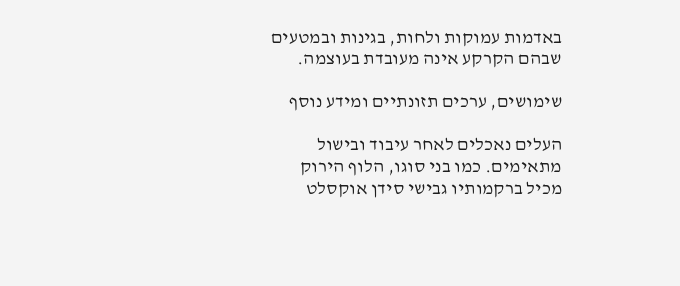באדמות עמוקות ולחות, בגינות ובמטעים שבהם הקרקע אינה מעובדת בעוצמה.

שימושים, ערכים תזונתיים ומידע נוסף

העלים נאכלים לאחר עיבוד ובישול מתאימים. כמו בני סוגו, הלוף הירוק מכיל ברקמותיו גבישי סידן אוקסלט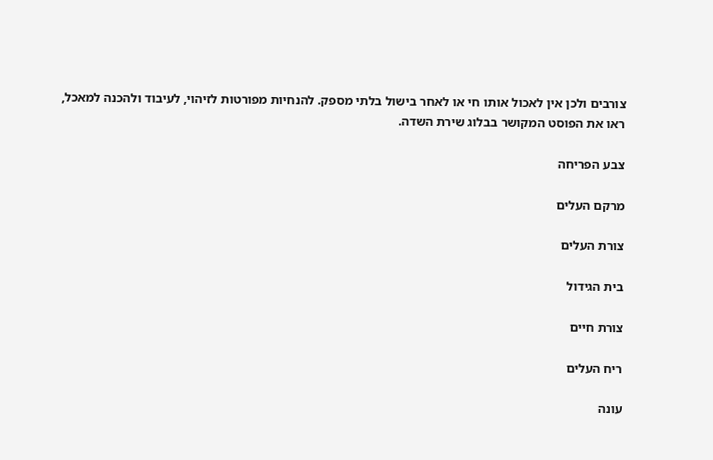צורבים ולכן אין לאכול אותו חי או לאחר בישול בלתי מספק. להנחיות מפורטות לזיהוי, לעיבוד ולהכנה למאכל, ראו את הפוסט המקושר בבלוג שירת השדה.

צבע הפריחה

מרקם העלים

צורת העלים

בית הגידול

צורת חיים

ריח העלים

עונה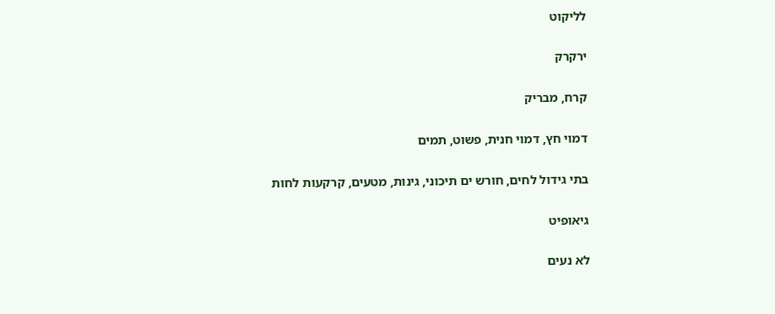לליקוט

ירקרק

קרח, מבריק

דמוי חץ, דמוי חנית, פשוט, תמים

בתי גידול לחים, חורש ים תיכוני, גינות, מטעים, קרקעות לחות

גיאופיט

לא נעים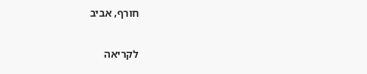חורף, אביב

לקריאה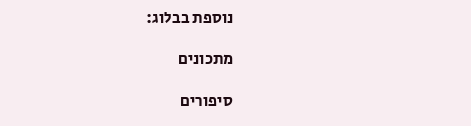נוספת בבלוג:

מתכונים

סיפורים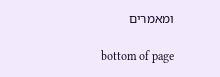ומאמרים

bottom of page